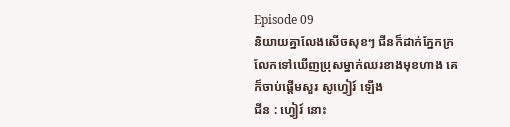Episode 09
និយាយគ្នាលែងសើចសុខៗ ជីនក៏ដាក់ភ្នែកក្រលែកទៅឃើញប្រុសម្នាក់ឈរខាងមុខហាង គេក៏ចាប់ផ្ដើមសួរ សូហ្វៀរ៍ ឡើង
ជីន : ហ្វៀរ៍ នោះ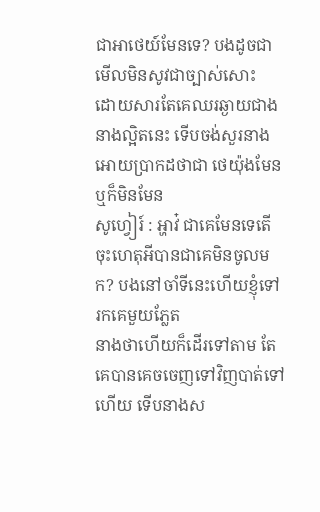ជាអាថេយ៍មែនទេ? បងដូចជាមើលមិនសូវជាច្បាស់សោះ
ដោយសារតែគេឈរឆ្ងាយជាងនាងល្អិតនេះ ទើបចង់សួរនាងអោយប្រាកដថាជា ថេយ៉ុងមែនឬក៏មិនមែន
សូហ្វៀរ៍ : អ្ហាវ៎ ជាគេមែនទេតើ ចុះហេតុអីបានជាគេមិនចូលមក? បងនៅចាំទីនេះហើយខ្ញុំទៅរកគេមួយភ្លែត
នាងថាហើយក៏ដើរទៅតាម តែគេបានគេចចេញទៅវិញបាត់ទៅហើយ ទើបនាងស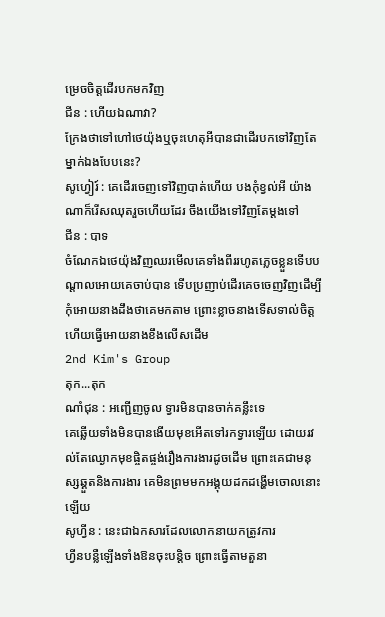ម្រេចចិត្ដដើរបកមកវិញ
ជីន : ហើយឯណាវា?
ក្រែងថាទៅហៅថេយ៉ុងឬចុះហេតុអីបានជាដើរបកទៅវិញតែម្នាក់ឯងបែបនេះ?
សូហ្វៀរ៍ : គេដើរចេញទៅវិញបាត់ហើយ បងកុំខ្វល់អី យ៉ាងណាក៏រើសឈុតរួចហើយដែរ ចឹងយើងទៅវិញតែម្ដងទៅ
ជីន : បាទ
ចំណែកឯថេយ៉ុងវិញឈរមើលគេទាំងពីររហូតភ្លេចខ្លួនទើបបណ្ដាលអោយគេចាប់បាន ទើបប្រញាប់ដើរគេចចេញវិញដើម្បីកុំអោយនាងដឹងថាគេមកតាម ព្រោះខ្លាចនាងទើសទាល់ចិត្ដ ហើយធ្វើអោយនាងខឹងលើសដើម
2nd Kim's Group
តុក...តុក
ណាំជុន : អញ្ជើញចូល ទ្វារមិនបានចាក់គន្លឹះទេ
គេឆ្លើយទាំងមិនបានងើយមុខអើតទៅរកទ្វារឡើយ ដោយរវល់តែឈ្ងោកមុខផ្ចិតផ្ចង់រឿងការងារដូចដើម ព្រោះគេជាមនុស្សឆ្គួតនិងការងារ គេមិនព្រមមកអង្គុយដកដង្ហើមចោលនោះឡើយ
សូហ្វីន : នេះជាឯកសារដែលលោកនាយកត្រូវការ
ហ្វីនបន្លឺឡើងទាំងឱនចុះបន្តិច ព្រោះធ្វើតាមតួនា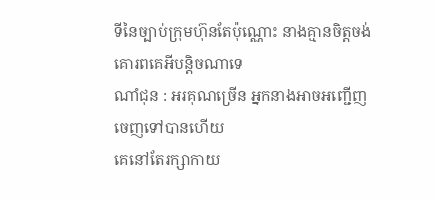ទីនៃច្បាប់ក្រុមហ៊ុនតែប៉ុណ្ណោះ នាងគ្មានចិត្ដចង់គោរពគេអីបន្តិចណាទេ
ណាំជុន : អរគុណច្រើន អ្នកនាងអាចអញ្ជើញចេញទៅបានហើយ
គេនៅតែរក្សាកាយ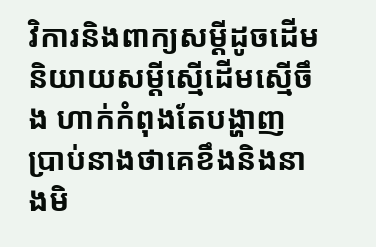វិការនិងពាក្យសម្ដីដូចដើម និយាយសម្ដីស្មើដើមស្មើចឹង ហាក់កំពុងតែបង្ហាញប្រាប់នាងថាគេខឹងនិងនាងមិ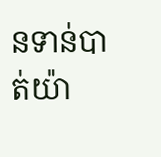នទាន់បាត់យ៉ា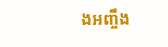ងអញ្ចឹង